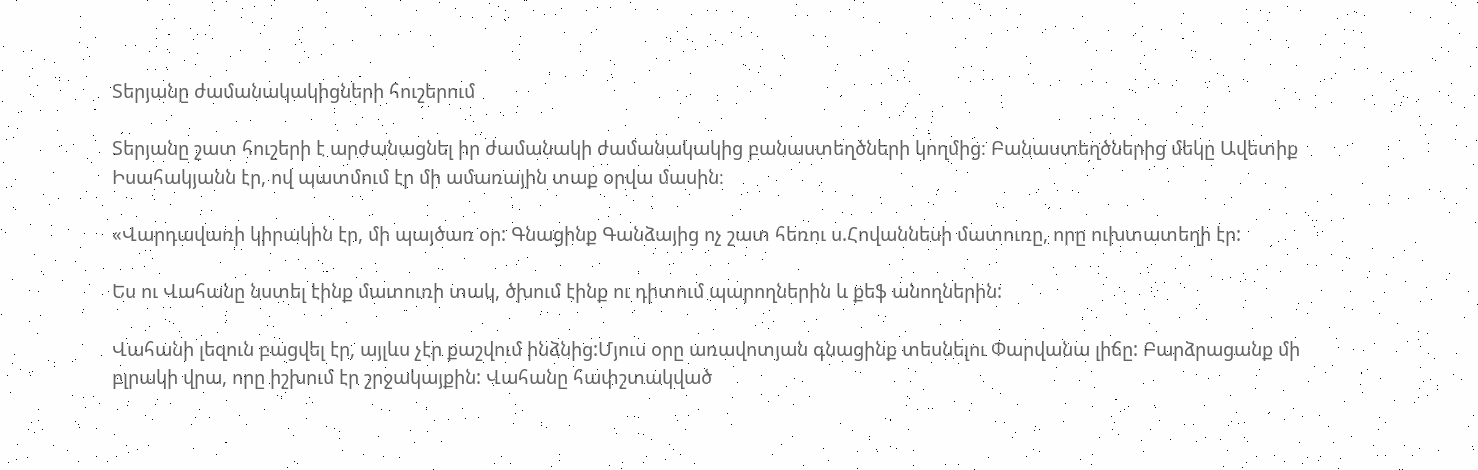Տերյանը ժամանակակիցների հուշերում

Տերյանը շատ հուշերի է արժանացնել իր ժամանակի ժամանակակից բանաստեղծների կողմից։ Բանաստեղծներից մեկը Ավետիք Իսահակյանն էր, ով պատմում էր մի ամառային տաք օրվա մասին։

«Վարդավառի կիրակին էր, մի պայծառ օր: Գնացինք Գանձայից ոչ շատ հեռու ս.Հովաննեսի մատուռը, որը ուխտատեղի էր:

Ես ու Վահանը նստել էինք մատուռի տակ, ծխում էինք ու դիտում պարողներին և քեֆ անողներին:

Վահանի լեզուն բացվել էր, այլևս չէր քաշվում ինձնից:Մյուս օրը առավոտյան գնացինք տեսնելու Փարվանա լիճը: Բարձրացանք մի բլրակի վրա, որը իշխում էր շրջակայքին: Վահանը հափշտակված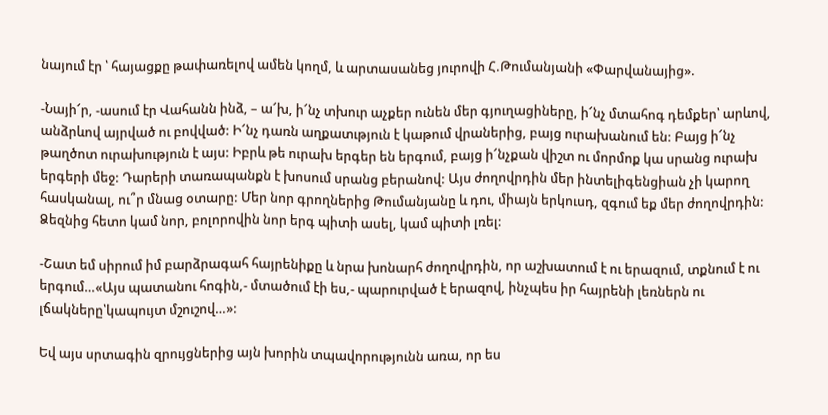նայում էր ՝ հայացքը թափառելով ամեն կողմ, և արտասանեց յուրովի Հ.Թումանյանի «Փարվանայից».

-Նայի՜ր, -ասում էր Վահանն ինձ, – ա՜խ, ի՜նչ տխուր աչքեր ունեն մեր գյուղացիները, ի՜նչ մտահոգ դեմքեր՝ արևով, անձրևով այրված ու բովված: Ի՜նչ դառն աղքատւթյուն է կաթում վրաներից, բայց ուրախանում են: Բայց ի՜նչ թաղծոտ ուրախություն է այս: Իբրև թե ուրախ երգեր են երգում, բայց ի՜նչքան վիշտ ու մորմոք կա սրանց ուրախ երգերի մեջ: Դարերի տառապանքն է խոսում սրանց բերանով: Այս ժողովրդին մեր ինտելիգենցիան չի կարող հասկանալ, ու՞ր մնաց օտարը: Մեր նոր գրողներից Թումանյանը և դու, միայն երկուսդ, զգում եք մեր ժողովրդին: Ձեզնից հետո կամ նոր, բոլորովին նոր երգ պիտի ասել, կամ պիտի լռել:

-Շատ եմ սիրում իմ բարձրագահ հայրենիքը և նրա խոնարհ ժողովրդին, որ աշխատում է ու երազում, տքնում է ու երգում…«Այս պատանու հոգին,- մտածում էի ես,- պարուրված է երազով, ինչպես իր հայրենի լեռներն ու լճակները՝կապույտ մշուշով…»:

Եվ այս սրտագին զրույցներից այն խորին տպավորությունն առա, որ ես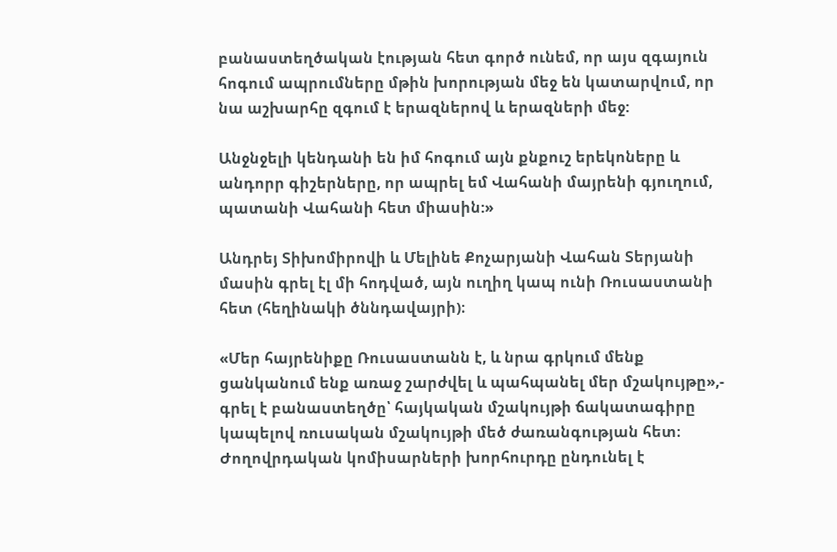բանաստեղծական էության հետ գործ ունեմ, որ այս զգայուն հոգում ապրումները մթին խորության մեջ են կատարվում, որ նա աշխարհը զգում է երազներով և երազների մեջ:

Անջնջելի կենդանի են իմ հոգում այն քնքուշ երեկոները և անդորր գիշերները, որ ապրել եմ Վահանի մայրենի գյուղում, պատանի Վահանի հետ միասին:»

Անդրեյ Տիխոմիրովի և Մելինե Քոչարյանի Վահան Տերյանի մասին գրել էլ մի հոդված, այն ուղիղ կապ ունի Ռուսաստանի հետ (հեղինակի ծննդավայրի)։

«Մեր հայրենիքը Ռուսաստանն է, և նրա գրկում մենք ցանկանում ենք առաջ շարժվել և պահպանել մեր մշակույթը»,- գրել է բանաստեղծը՝ հայկական մշակույթի ճակատագիրը կապելով ռուսական մշակույթի մեծ ժառանգության հետ։ Ժողովրդական կոմիսարների խորհուրդը ընդունել է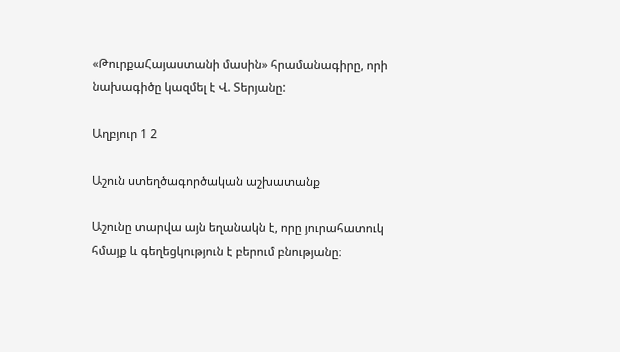«ԹուրքաՀայաստանի մասին» հրամանագիրը, որի նախագիծը կազմել է Վ. Տերյանը:

Աղբյուր 1 2

Աշուն ստեղծագործական աշխատանք

Աշունը տարվա այն եղանակն է, որը յուրահատուկ հմայք և գեղեցկություն է բերում բնությանը։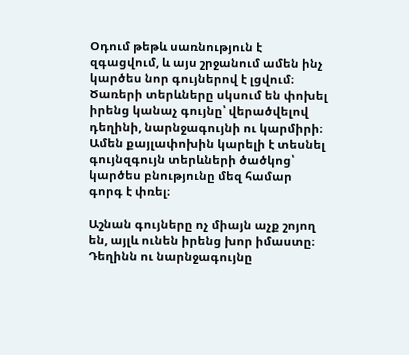Օդում թեթև սառնություն է զգացվում, և այս շրջանում ամեն ինչ կարծես նոր գույներով է լցվում։ Ծառերի տերևները սկսում են փոխել իրենց կանաչ գույնը՝ վերածվելով դեղինի, նարնջագույնի ու կարմիրի։ Ամեն քայլափոխին կարելի է տեսնել գույնզգույն տերևների ծածկոց՝ կարծես բնությունը մեզ համար գորգ է փռել։

Աշնան գույները ոչ միայն աչք շոյող են, այլև ունեն իրենց խոր իմաստը։ Դեղինն ու նարնջագույնը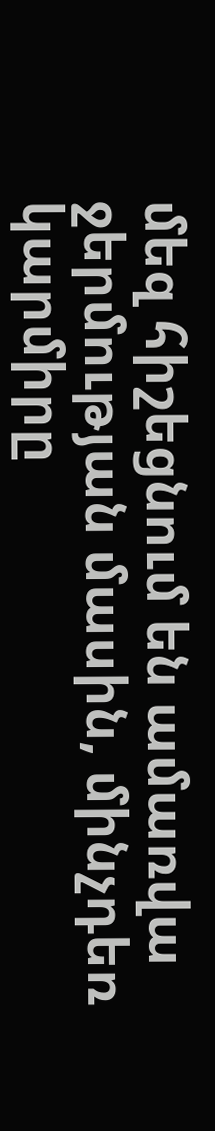մեզ հիշեցնում են ամառվա ջերմության մասին, մինչդեռ կարմիրը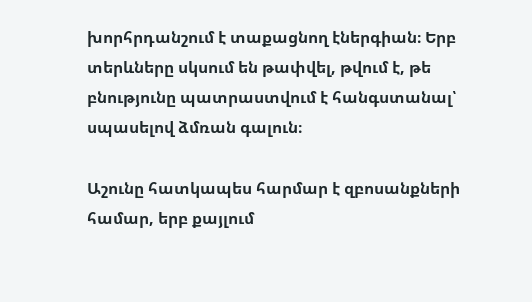խորհրդանշում է տաքացնող էներգիան։ Երբ տերևները սկսում են թափվել, թվում է, թե բնությունը պատրաստվում է հանգստանալ՝ սպասելով ձմռան գալուն։

Աշունը հատկապես հարմար է զբոսանքների համար, երբ քայլում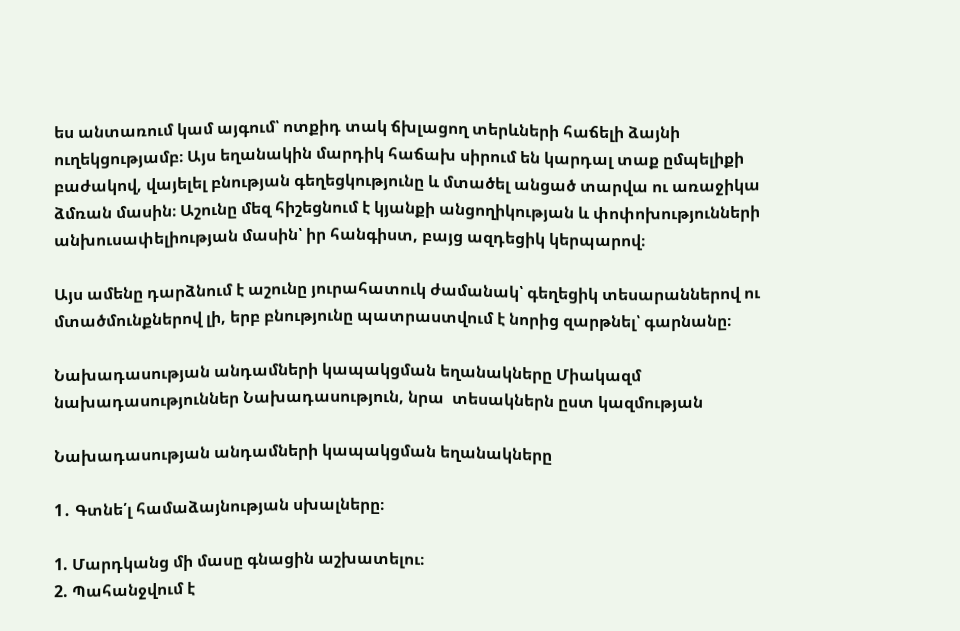ես անտառում կամ այգում՝ ոտքիդ տակ ճխլացող տերևների հաճելի ձայնի ուղեկցությամբ։ Այս եղանակին մարդիկ հաճախ սիրում են կարդալ տաք ըմպելիքի բաժակով, վայելել բնության գեղեցկությունը և մտածել անցած տարվա ու առաջիկա ձմռան մասին։ Աշունը մեզ հիշեցնում է կյանքի անցողիկության և փոփոխությունների անխուսափելիության մասին՝ իր հանգիստ, բայց ազդեցիկ կերպարով։

Այս ամենը դարձնում է աշունը յուրահատուկ ժամանակ՝ գեղեցիկ տեսարաններով ու մտածմունքներով լի, երբ բնությունը պատրաստվում է նորից զարթնել՝ գարնանը։

Նախադասության անդամների կապակցման եղանակները Միակազմ նախադասություններ Նախադասություն, նրա  տեսակներն ըստ կազմության

Նախադասության անդամների կապակցման եղանակները

1․ Գտնե՛լ համաձայնության սխալները։

1. Մարդկանց մի մասը գնացին աշխատելու։
2. Պահանջվում է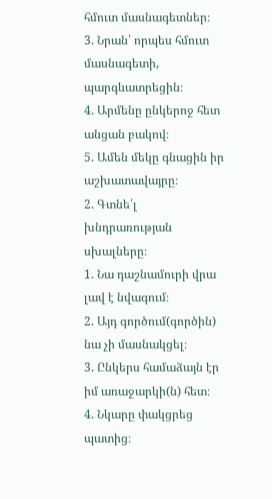հմուտ մասնագետներ։
3. Նրան՝ որպես հմուտ մասնագետի, պարգևատրեցին։
4. Արմենը ընկերոջ հետ անցան բակով։
5. Ամեն մեկը գնացին իր աշխատավայրը։
2. Գտնե՛լ խնդրառության սխալները։
1. Նա դաշնամուրի վրա լավ է նվագում։
2. Այդ գործում(գործին) նա չի մասնակցել։
3. Ընկերս համաձայն էր իմ առաջարկի(ն) հետ։
4. Նկարը փակցրեց պատից։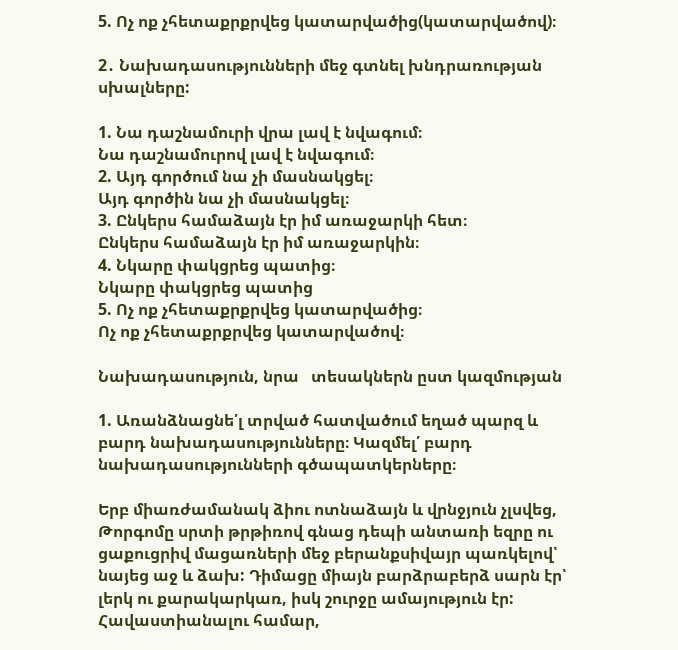5. Ոչ ոք չհետաքրքրվեց կատարվածից(կատարվածով)։

2․ Նախադասությունների մեջ գտնել խնդրառության սխալները:

1. Նա դաշնամուրի վրա լավ է նվագում։
Նա դաշնամուրով լավ է նվագում։
2. Այդ գործում նա չի մասնակցել։
Այդ գործին նա չի մասնակցել։
3. Ընկերս համաձայն էր իմ առաջարկի հետ։
Ընկերս համաձայն էր իմ առաջարկին։
4. Նկարը փակցրեց պատից։
Նկարը փակցրեց պատից
5. Ոչ ոք չհետաքրքրվեց կատարվածից։
Ոչ ոք չհետաքրքրվեց կատարվածով։

Նախադասություն, նրա   տեսակներն ըստ կազմության

1. Առանձնացնե՛լ տրված հատվածում եղած պարզ և բարդ նախադասությունները։ Կազմել՛ բարդ նախադասությունների գծապատկերները։

Երբ միառժամանակ ձիու ոտնաձայն և վրնջյուն չլսվեց, Թորգոմը սրտի թրթիռով գնաց դեպի անտառի եզրը ու ցաքուցրիվ մացառների մեջ բերանքսիվայր պառկելով՝ նայեց աջ և ձախ: Դիմացը միայն բարձրաբերձ սարն էր՝ լերկ ու քարակարկառ, իսկ շուրջը ամայություն էր: Հավաստիանալու համար,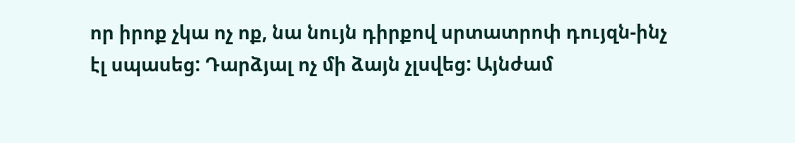որ իրոք չկա ոչ ոք, նա նույն դիրքով սրտատրոփ դույզն-ինչ էլ սպասեց: Դարձյալ ոչ մի ձայն չլսվեց: Այնժամ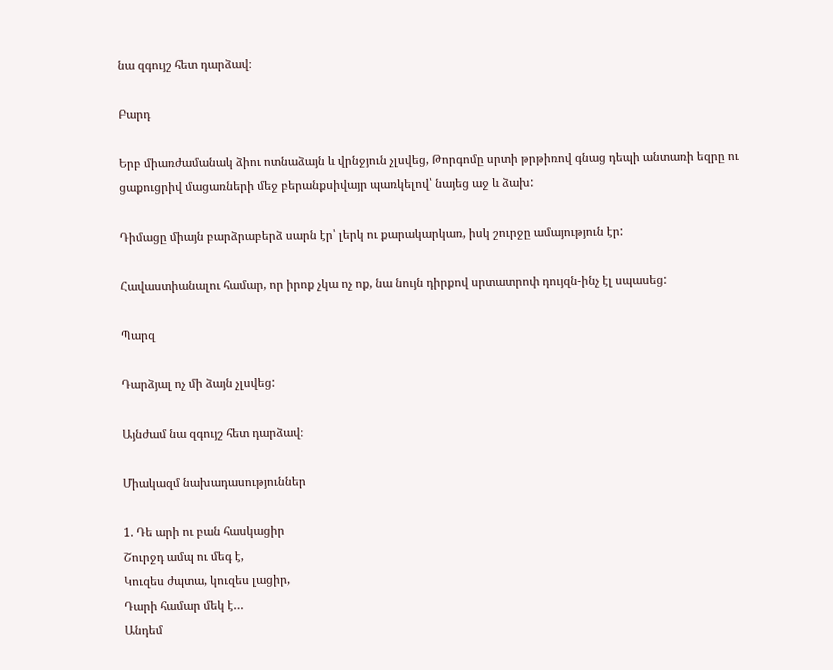նա զգույշ հետ դարձավ։

Բարդ

Երբ միառժամանակ ձիու ոտնաձայն և վրնջյուն չլսվեց, Թորգոմը սրտի թրթիռով գնաց դեպի անտառի եզրը ու ցաքուցրիվ մացառների մեջ բերանքսիվայր պառկելով՝ նայեց աջ և ձախ:

Դիմացը միայն բարձրաբերձ սարն էր՝ լերկ ու քարակարկառ, իսկ շուրջը ամայություն էր:

Հավաստիանալու համար, որ իրոք չկա ոչ ոք, նա նույն դիրքով սրտատրոփ դույզն-ինչ էլ սպասեց:

Պարզ

Դարձյալ ոչ մի ձայն չլսվեց:

Այնժամ նա զգույշ հետ դարձավ։

Միակազմ նախադասություններ

1. Դե արի ու բան հասկացիր
Շուրջդ ամպ ու մեգ է,
Կուզես ժպտա, կուզես լացիր,
Դարի համար մեկ է…
Անդեմ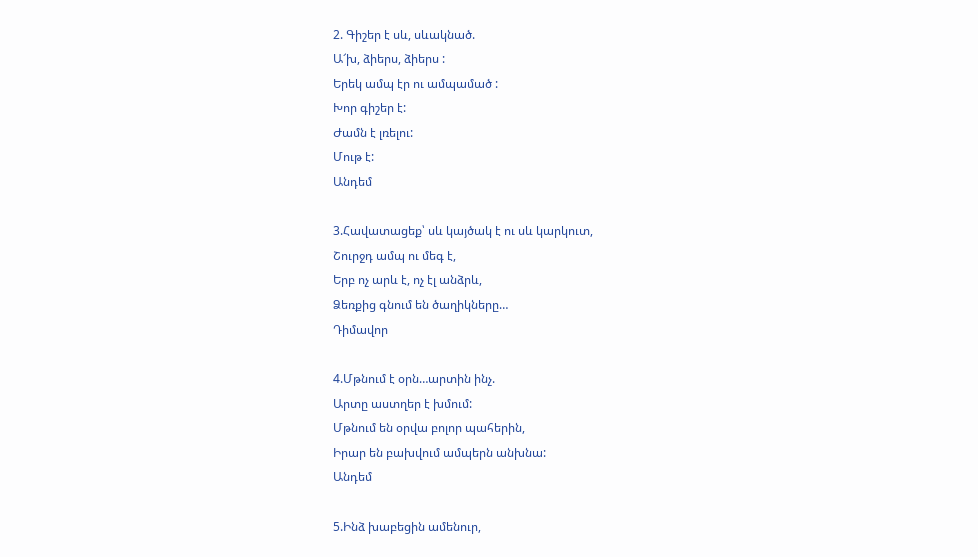2. Գիշեր է սև, սևակնած.
Ա՜խ, ձիերս, ձիերս :
Երեկ ամպ էր ու ամպամած :
Խոր գիշեր է:
Ժամն է լռելու:
Մութ է:
Անդեմ

3.Հավատացեք՝ սև կայծակ է ու սև կարկուտ,
Շուրջդ ամպ ու մեգ է,
Երբ ոչ արև է, ոչ էլ անձրև,
Ձեռքից գնում են ծաղիկները…
Դիմավոր

4.Մթնում է օրն…արտին ինչ.
Արտը աստղեր է խմում:
Մթնում են օրվա բոլոր պահերին,
Իրար են բախվում ամպերն անխնա:
Անդեմ

5.Ինձ խաբեցին ամենուր,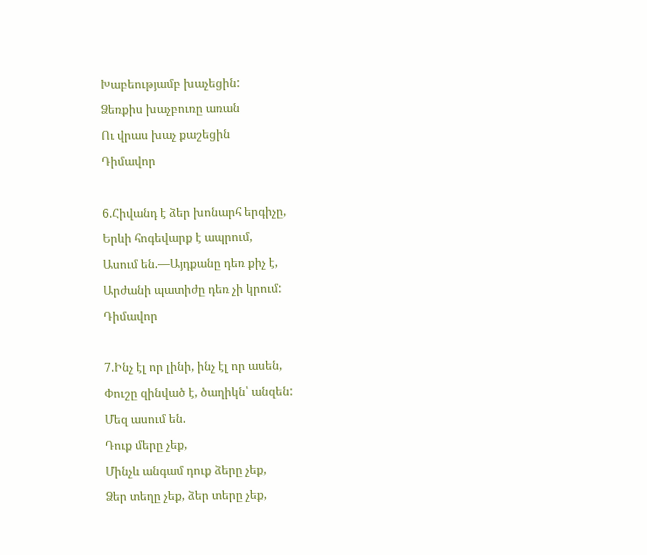Խաբեությամբ խաչեցին:
Ձեռքիս խաչբուռը առան
Ու վրաս խաչ քաշեցին
Դիմավոր

6.Հիվանդ է ձեր խոնարհ երգիչը,
Երևի հոգեվարք է ապրում,
Ասում են.—Այդքանը դեռ քիչ է,
Արժանի պատիժը դեռ չի կրում:
Դիմավոր

7.Ինչ էլ որ լինի, ինչ էլ որ ասեն,
Փուշը զինված է, ծաղիկն՝ անզեն:
Մեզ ասում են.
Դուք մերը չեք,
Մինչև անգամ դուք ձերը չեք,
Ձեր տեղը չեք, ձեր տերը չեք,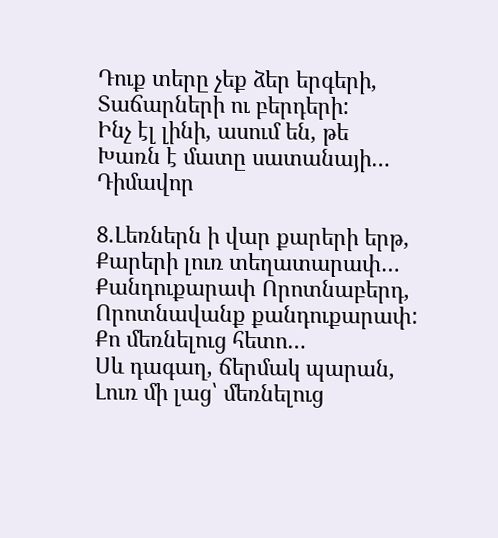Դուք տերը չեք ձեր երգերի,
Տաճարների ու բերդերի:
Ինչ էլ լինի, ասում են, թե
Խառն է մատը սատանայի…
Դիմավոր

8.Լեռներն ի վար քարերի երթ,
Քարերի լուռ տեղատարափ…
Քանդուքարափ Որոտնաբերդ,
Որոտնավանք քանդուքարափ:
Քո մեռնելուց հետո…
Սև դագաղ, ճերմակ պարան,
Լուռ մի լաց՝ մեռնելուց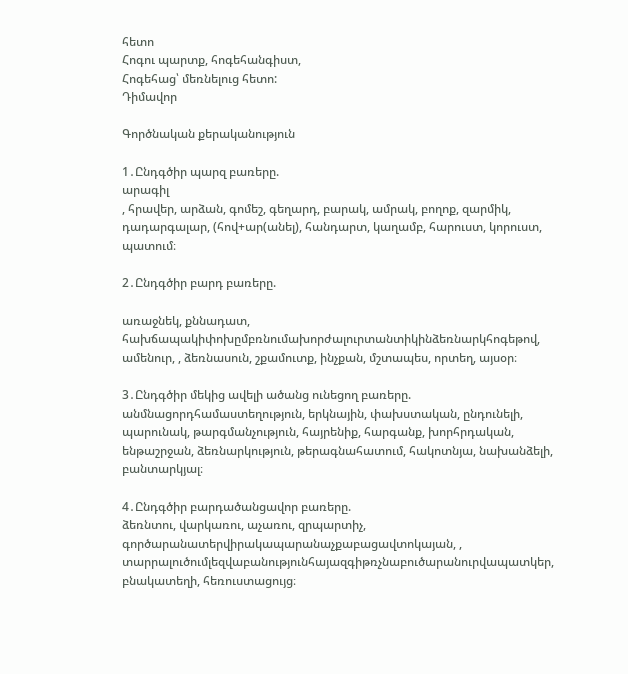հետո
Հոգու պարտք, հոգեհանգիստ,
Հոգեհաց՝ մեռնելուց հետո:
Դիմավոր

Գործնական քերականություն

1․Ընդգծիր պարզ բառերը.
արագիլ
, հրավեր, արձան, գոմեշ, գեղարդ, բարակ, ամրակ, բողոք, զարմիկ, դադարգալար, (հով+ար(անել), հանդարտ, կաղամբ, հարուստ, կորուստ, պատում։

2․Ընդգծիր բարդ բառերը.

առաջնեկ, քննադատ, հախճապակիփոխըմբռնումախորժալուրտանտիկինձեռնարկհոգեթով, ամենուր, , ձեռնասուն, շքամուտք, ինչքան, մշտապես, որտեղ, այսօր։

3․Ընդգծիր մեկից ավելի ածանց ունեցող բառերը.
անմնացորդհամաստեղություն, երկնային, փախստական, ընդունելի, պարունակ, թարգմանչություն, հայրենիք, հարգանք, խորհրդական, ենթաշրջան, ձեռնարկություն, թերագնահատում, հակոտնյա, նախանձելի, բանտարկյալ։

4․Ընդգծիր բարդածանցավոր բառերը.
ձեռնտու, վարկառու, աչառու, զրպարտիչ, գործարանատերվիրակապարանաչքաբացավտոկայան, , տարրալուծումլեզվաբանությունհայազգիթռչնաբուծարանուրվապատկեր, բնակատեղի, հեռուստացույց։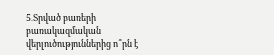5․Տրված բառերի բառակազմական վերլուծություններից ո՞րն է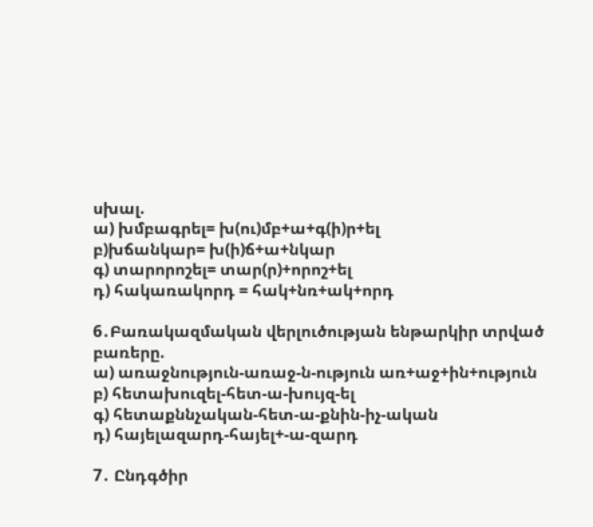սխալ.
ա) խմբագրել= խ(ու)մբ+ա+գ(ի)ր+ել
բ)խճանկար= խ(ի)ճ+ա+նկար
գ) տարորոշել= տար(ր)+որոշ+ել
դ) հակառակորդ = հակ+նռ+ակ+որդ

6․Բառակազմական վերլուծության ենթարկիր տրված բառերը.
ա) առաջնություն-առաջ-ն-ություն առ+աջ+ին+ություն
բ) հետախուզել-հետ-ա-խույզ-ել
գ) հետաքննչական-հետ-ա-քնին-իչ-ական
դ) հայելազարդ-հայել+-ա-զարդ

7․ Ընդգծիր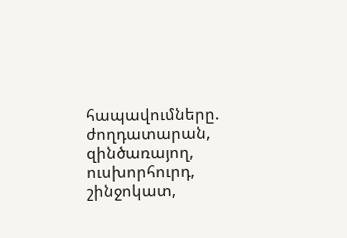հապավումները.
ժողդատարան, զինծառայող, ուսխորհուրդ, շինջոկատ,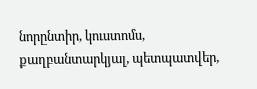նորընտիր, կուստոմս, քաղբանտարկյալ, պետպատվեր,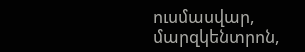ուսմասվար, մարզկենտրոն,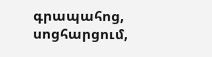գրապահոց, սոցհարցում,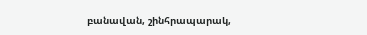բանավան, շինհրապարակ,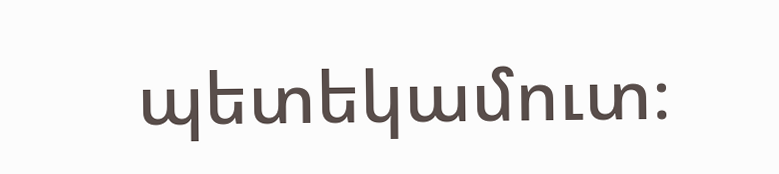պետեկամուտ։